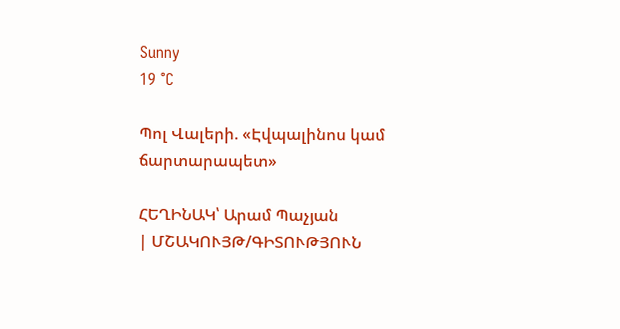Sunny
19 °C

Պոլ Վալերի. «Էվպալինոս կամ ճարտարապետ»

ՀԵՂԻՆԱԿ՝ Արամ Պաչյան
| ՄՇԱԿՈՒՅԹ/ԳԻՏՈՒԹՅՈՒՆ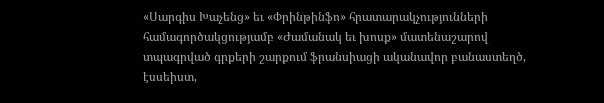«Սարգիս Խաչենց» եւ «Փրինթինֆո» հրատարակչությունների համագործակցությամբ «Ժամանակ եւ խոսք» մատենաշարով տպագրված գրքերի շարքում ֆրանսիացի ականավոր բանաստեղծ, էսսեիստ,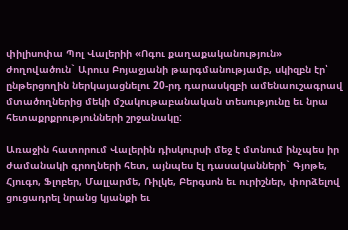փիլիսոփա Պոլ Վալերիի «Ոգու քաղաքականություն» ժողովածուն` Արուս Բոյաջյանի թարգմանությամբ, սկիզբն էր՝ ընթերցողին ներկայացնելու 20-րդ դարասկզբի ամենաուշագրավ մտածողներից մեկի մշակութաբանական տեսությունը եւ նրա հետաքրքրությունների շրջանակը:

Առաջին հատորում Վալերին դիսկուրսի մեջ է մտնում ինչպես իր ժամանակի գրողների հետ, այնպես էլ դասականների` Գյոթե, Հյուգո, Ֆլոբեր, Մալլարմե, Ռիլկե, Բերգսոն եւ ուրիշներ, փորձելով ցուցադրել նրանց կյանքի եւ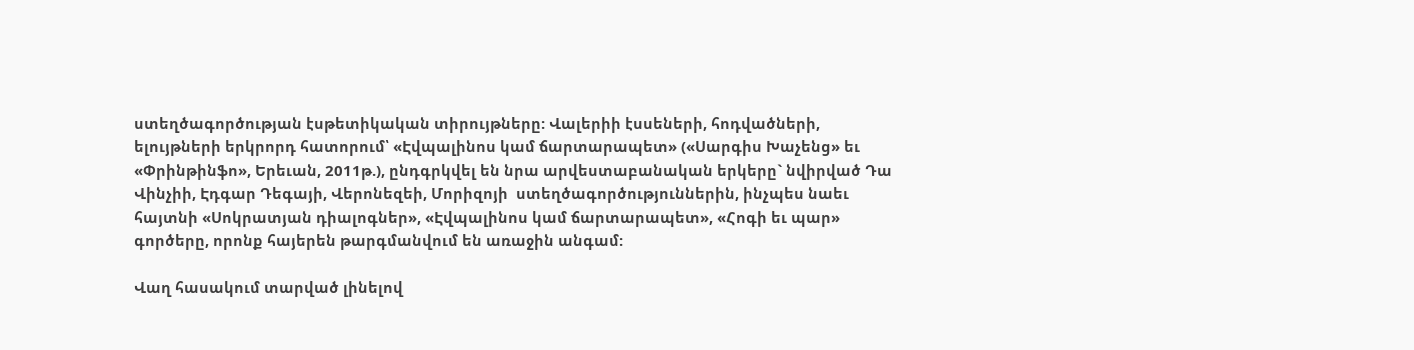ստեղծագործության էսթետիկական տիրույթները: Վալերիի էսսեների, հոդվածների, ելույթների երկրորդ հատորում՝ «Էվպալինոս կամ ճարտարապետ» («Սարգիս Խաչենց» եւ «Փրինթինֆո», Երեւան, 2011թ.), ընդգրկվել են նրա արվեստաբանական երկերը` նվիրված Դա Վինչիի, Էդգար Դեգայի, Վերոնեզեի, Մորիզոյի  ստեղծագործություններին, ինչպես նաեւ հայտնի «Սոկրատյան դիալոգներ», «Էվպալինոս կամ ճարտարապետ», «Հոգի եւ պար» գործերը, որոնք հայերեն թարգմանվում են առաջին անգամ:

Վաղ հասակում տարված լինելով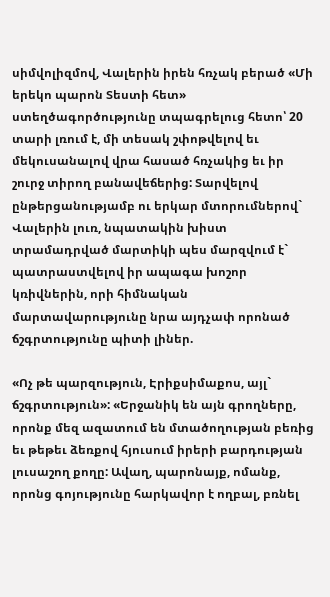սիմվոլիզմով, Վալերին իրեն հռչակ բերած «Մի երեկո պարոն Տեստի հետ» ստեղծագործությունը տպագրելուց հետո՝ 20 տարի լռում է, մի տեսակ շփոթվելով եւ մեկուսանալով վրա հասած հռչակից եւ իր շուրջ տիրող բանավեճերից: Տարվելով ընթերցանությամբ ու երկար մտորումներով` Վալերին լուռ, նպատակին խիստ տրամադրված մարտիկի պես մարզվում է` պատրաստվելով իր ապագա խոշոր կռիվներին, որի հիմնական մարտավարությունը նրա այդչափ որոնած ճշգրտությունը պիտի լիներ.

«Ոչ թե պարզություն, Էրիքսիմաքոս, այլ` ճշգրտություն»: «Երջանիկ են այն գրողները, որոնք մեզ ազատում են մտածողության բեռից եւ թեթեւ ձեռքով հյուսում իրերի բարդության լուսաշող քողը: Ավաղ, պարոնայք, ոմանք, որոնց գոյությունը հարկավոր է ողբալ, բռնել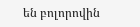են բոլորովին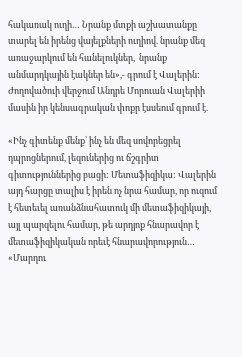հակառակ ուղի… Նրանք մտքի աշխատանքը տարել են իրենց վայելքների ուղիով. նրանք մեզ առաջարկում են հանելուկներ,  նրանք անմարդկային էակներ են»,- գրում է Վալերին:  Ժողովածուի վերջում Անդրե Մորուան Վալերիի մասին իր կենսագրական փոքր էսսեում գրում է.

«Ինչ գիտենք մենք՝ ինչ են մեզ սովորեցրել դպրոցներում, լեզուներից ու ճշգրիտ գիտություններից բացի: Մետաֆիզիկա: Վալերին այդ հարցը տալիս է իրեն ոչ նրա համար, որ ուզում է հետեւել առանձնահատուկ մի մետաֆիզիկայի, այլ պարզելու համար, թե արդյոք հնարավոր է մետաֆիզիկական որեւէ հնարավորություն… «Մարդու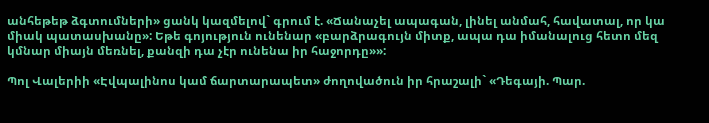անհեթեթ ձգտումների» ցանկ կազմելով` գրում է. «Ճանաչել ապագան, լինել անմահ, հավատալ, որ կա միակ պատասխանը»: Եթե գոյություն ունենար «բարձրագույն միտք, ապա դա իմանալուց հետո մեզ կմնար միայն մեռնել, քանզի դա չէր ունենա իր հաջորդը»»:

Պոլ Վալերիի «Էվպալինոս կամ ճարտարապետ» ժողովածուն իր հրաշալի` «Դեգայի. Պար.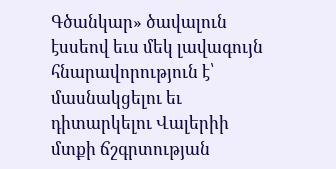Գծանկար» ծավալուն էսսեով եւս մեկ լավագույն հնարավորություն է՝ մասնակցելու եւ դիտարկելու Վալերիի մտքի ճշգրտության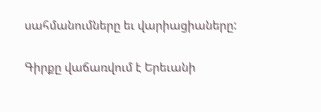սահմանումները եւ վարիացիաները:

Գիրքը վաճառվում է Երեւանի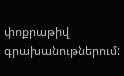փոքրաթիվ գրախանութներում: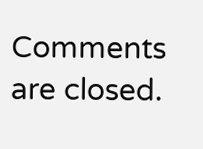Comments are closed.